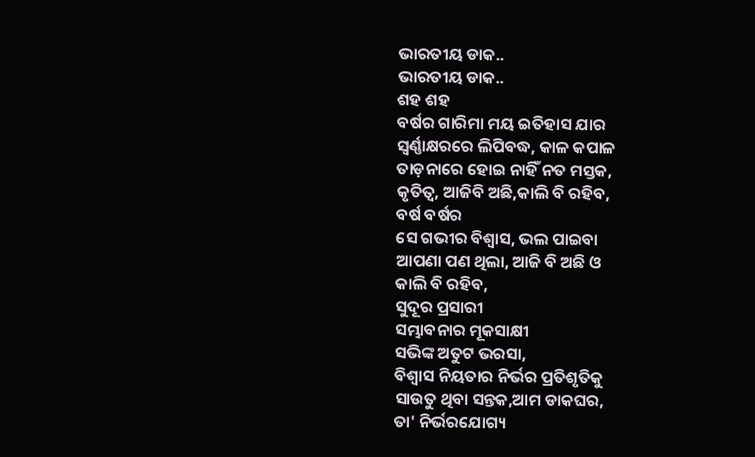ଭାରତୀୟ ଡାକ..
ଭାରତୀୟ ଡାକ..
ଶହ ଶହ
ବର୍ଷର ଗାରିମା ମୟ ଇତିହାସ ଯାର
ସ୍ୱର୍ଣ୍ଣାକ୍ଷରରେ ଲିପିବଦ୍ଧ, କାଳ କପାଳ
ତାଡ଼ନାରେ ହୋଇ ନାହିଁ ନତ ମସ୍ତକ,
କୃତିତ୍ୱ, ଆଜିବି ଅଛି,କାଲି ବି ରହିବ,
ବର୍ଷ ବର୍ଷର
ସେ ଗଭୀର ବିଶ୍ୱାସ, ଭଲ ପାଇବା
ଆପଣା ପଣ ଥିଲା, ଆଜି ବି ଅଛି ଓ
କାଲି ବି ରହିବ,
ସୁଦୂର ପ୍ରସାରୀ
ସମ୍ଭାବନାର ମୂକସାକ୍ଷୀ
ସଭିଙ୍କ ଅତୁଟ ଭରସା,
ବିଶ୍ୱାସ ନିୟତାର ନିର୍ଭର ପ୍ରତିଶୃତିକୁ
ସାଉତୁ ଥିବା ସନ୍ତକ,ଆମ ଡାକଘର,
ତା' ନିର୍ଭରଯୋଗ୍ୟ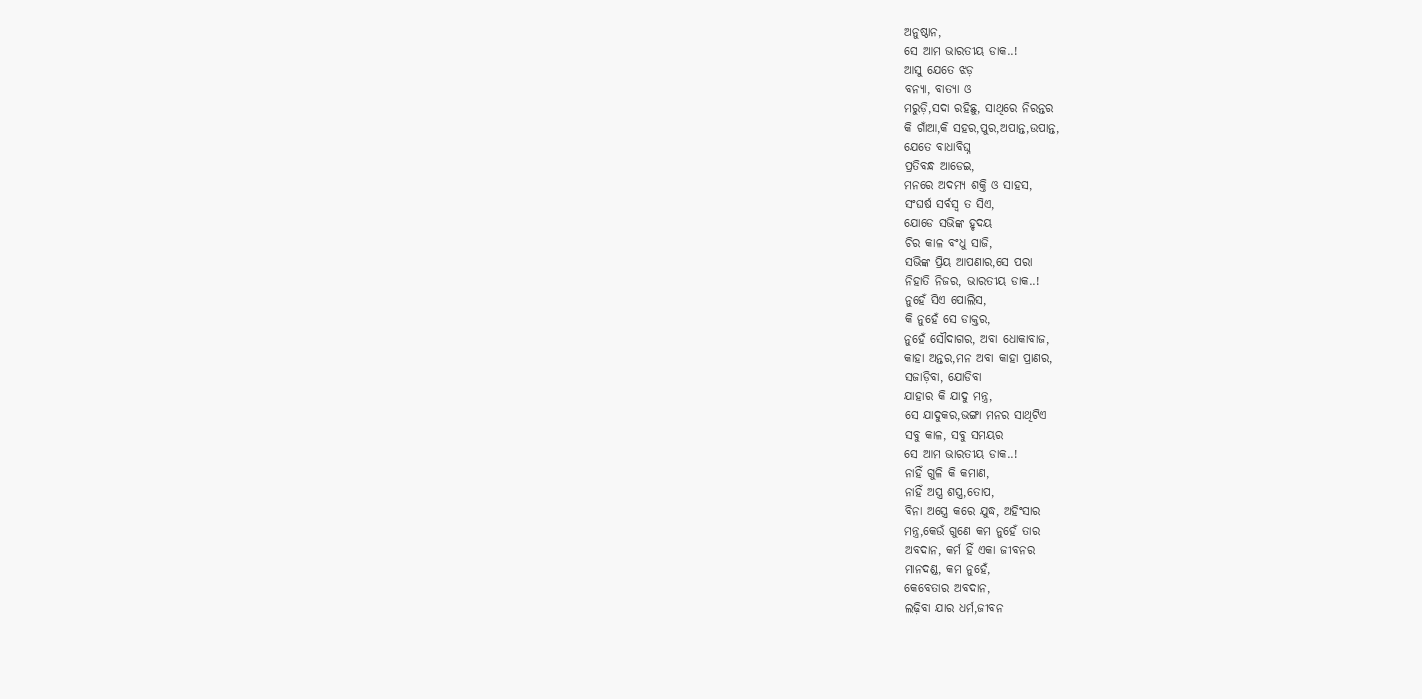ଅନୁଷ୍ଠାନ,
ସେ ଆମ ଭାରତୀୟ ଡାକ..!
ଆସୁ ଯେତେ ଝଡ଼
ବନ୍ୟା, ବାତ୍ୟା ଓ
ମରୁଡ଼ି,ସଦା ରହିଛୁ, ସାଥିରେ ନିରନ୍ତର
କି ଗାଁଆ,କି ସହର,ପୁର,ଅପାନ୍ତ,ଉପାନ୍ତ,
ଯେତେ ବାଧାବିଘ୍ନ
ପ୍ରତିବନ୍ଧ ଆଡେଇ,
ମନରେ ଅଦମ୍ୟ ଶକ୍ତି ଓ ସାହସ,
ସଂଘର୍ଷ ସର୍ବସ୍ୱ ତ ସିଏ,
ଯୋଡେ ସଭିଙ୍କ ହୃଦୟ
ଚିର କାଳ ବଂଧୁ ସାଜି,
ସଭିଙ୍କ ପ୍ରିୟ ଆପଣାର,ସେ ପରା
ନିହାତି ନିଜର, ଭାରତୀୟ ଡାକ..!
ନୁହେଁ ସିଏ ପୋଲିସ,
କି ନୁହେଁ ସେ ଡାକ୍ତର,
ନୁହେଁ ସୌଦାଗର, ଅବା ଧୋକାବାଜ,
କାହା ଅନ୍ତର,ମନ ଅବା କାହା ପ୍ରାଣର,
ସଜାଡ଼ିବା, ଯୋଡିବା
ଯାହାର କି ଯାଦୁ ମନ୍ତ୍ର,
ସେ ଯାଦୁକର,ଭଙ୍ଗା ମନର ସାଥିଟିଏ
ସବୁ କାଳ, ସବୁ ସମୟର
ସେ ଆମ ଭାରତୀୟ ଡାକ..!
ନାହିଁ ଗୁଳି କି କମାଣ,
ନାହିଁ ଅସ୍ତ୍ର ଶସ୍ତ୍ର,ତୋପ,
ବିନା ଅସ୍ତ୍ରେ କରେ ଯୁଦ୍ଧ, ଅହିଂସାର
ମନ୍ତ୍ର,କେଉଁ ଗୁଣେ କମ ନୁହେଁ ତାର
ଅବଦାନ, କର୍ମ ହିଁ ଏକା ଜୀବନର
ମାନଦଣ୍ଡ, କମ ନୁହେଁ,
କେବେତାର ଅବଦାନ,
ଲଢ଼ିବା ଯାର ଧର୍ମ,ଜୀବନ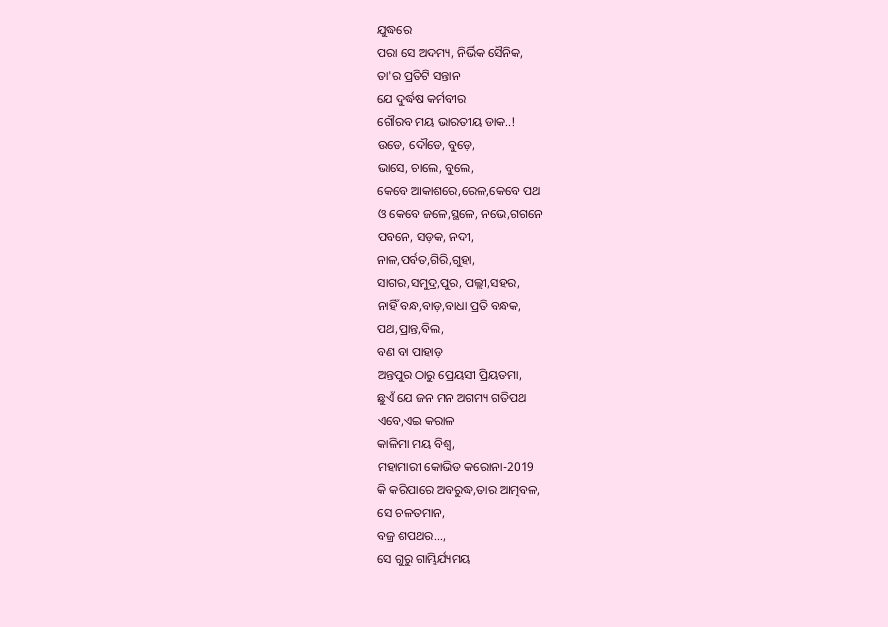ଯୁଦ୍ଧରେ
ପରା ସେ ଅଦମ୍ୟ, ନିର୍ଭିକ ସୈନିକ,
ତା'ର ପ୍ରତିଟି ସନ୍ତାନ
ଯେ ଦୁର୍ଦ୍ଧଷ କର୍ମବୀର
ଗୌରବ ମୟ ଭାରତୀୟ ଡାକ..!
ଉଡେ, ଦୌଡେ, ବୁଡ଼େ,
ଭାସେ, ଚାଲେ, ବୁଲେ,
କେବେ ଆକାଶରେ,ରେଳ,କେବେ ପଥ
ଓ କେବେ ଜଳେ,ସ୍ଥଳେ, ନଭେ,ଗଗନେ
ପବନେ, ସଡ଼କ, ନଦୀ,
ନାଳ,ପର୍ବତ,ଗିରି,ଗୁହା,
ସାଗର,ସମୁଦ୍ର,ପୁର, ପଲ୍ଲୀ,ସହର,
ନାହିଁ ବନ୍ଧ,ବାଡ଼,ବାଧା ପ୍ରତି ବନ୍ଧକ,
ପଥ,ପ୍ରାନ୍ତ,ବିଲ,
ବଣ ବା ପାହାଡ଼
ଅନ୍ତପୁର ଠାରୁ ପ୍ରେୟସୀ ପ୍ରିୟତମା,
ଛୁଏଁ ଯେ ଜନ ମନ ଅଗମ୍ୟ ଗତିପଥ
ଏବେ,ଏଇ କରାଳ
କାଳିମା ମୟ ବିଶ୍ୱ,
ମହାମାରୀ କୋଭିଡ କରୋନା-2019
କି କରିପାରେ ଅବରୁଦ୍ଧ,ତାର ଆତ୍ମବଳ,
ସେ ଚଳତମାନ,
ବଜ୍ର ଶପଥର...,
ସେ ଗୁରୁ ଗାମ୍ଭିର୍ଯ୍ୟମୟ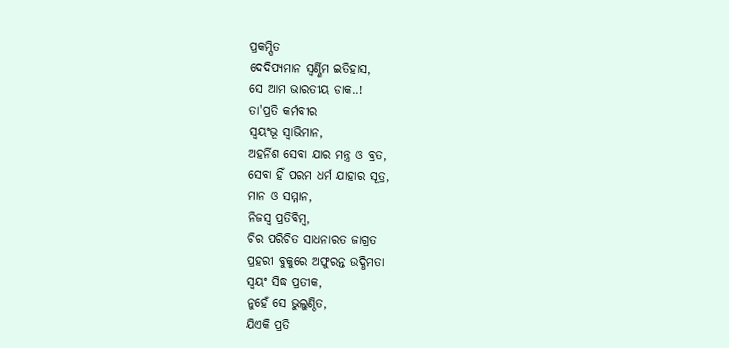ପ୍ରକମ୍ପିତ
ଦେଦିପ୍ୟମାନ ସ୍ୱର୍ଣ୍ଣିମ ଇତିହାସ,
ସେ ଆମ ଭାରତୀୟ ଡାକ..!
ତା'ପ୍ରତି କର୍ମବୀର
ସ୍ୱୟଂଭୂ ସ୍ୱାଭିମାନ,
ଅହର୍ନିଶ ସେବା ଯାର ମନ୍ତ୍ର ଓ ବ୍ରତ,
ସେବା ହିଁ ପରମ ଧର୍ମ ଯାହାର ସୂତ୍ର,
ମାନ ଓ ସମ୍ମାନ,
ନିଜସ୍ୱ ପ୍ରତିବିମ୍ବ,
ଚିର ପରିଚିତ ସାଧନାରତ ଜାଗ୍ରତ
ପ୍ରହରୀ ବୁକୁରେ ଅଫୁରନ୍ତ ଉଦ୍ଧିମତା
ସ୍ୱୟଂ ସିଦ୍ଧ ପ୍ରତୀକ,
ନୁହେଁ ସେ ଭୁଲୁଣ୍ଠିତ,
ଯିଏକି ପ୍ରତି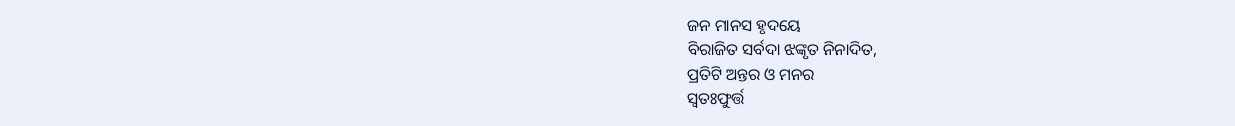ଜନ ମାନସ ହୃଦୟେ
ବିରାଜିତ ସର୍ବଦା ଝଙ୍କୃତ ନିନାଦିତ,
ପ୍ରତିଟି ଅନ୍ତର ଓ ମନର
ସ୍ୱତଃଫୁର୍ତ୍ତ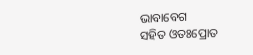ଭାବାବେଗ
ସହିତ ଓତଃପ୍ରୋତ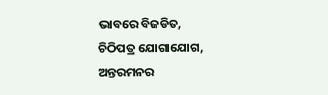ଭାବରେ ବିଜଡିତ,
ଚିଠିପତ୍ର ଯୋଗାଯୋଗ, ଅନ୍ତରମନର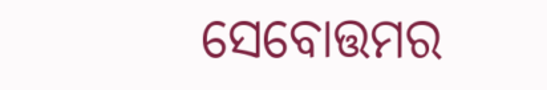ସେବୋତ୍ତମର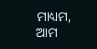ମାଧ୍ୟମ,
ଆମ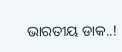ଭାରତୀୟ ଡାକ..!